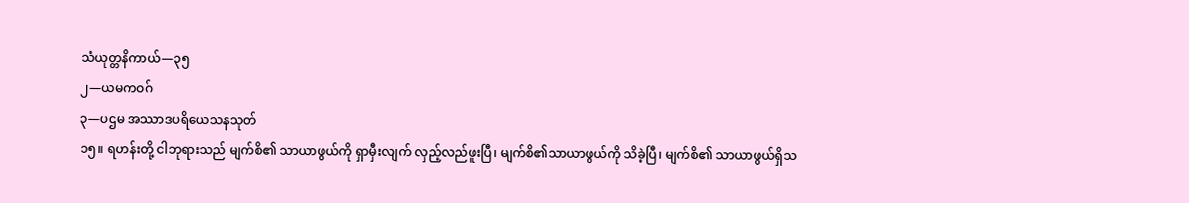သံယုတ္တနိကာယ်—၃၅
၂—ယမကဝဂ်
၃—ပဌမ အဿာဒပရိယေသနသုတ်
၁၅။ ရဟန်းတို့ ငါဘုရားသည် မျက်စိ၏ သာယာဖွယ်ကို ရှာမှီးလျက် လှည့်လည်ဖူးပြီ၊ မျက်စိ၏သာယာဖွယ်ကို သိခဲ့ပြီ၊ မျက်စိ၏ သာယာဖွယ်ရှိသ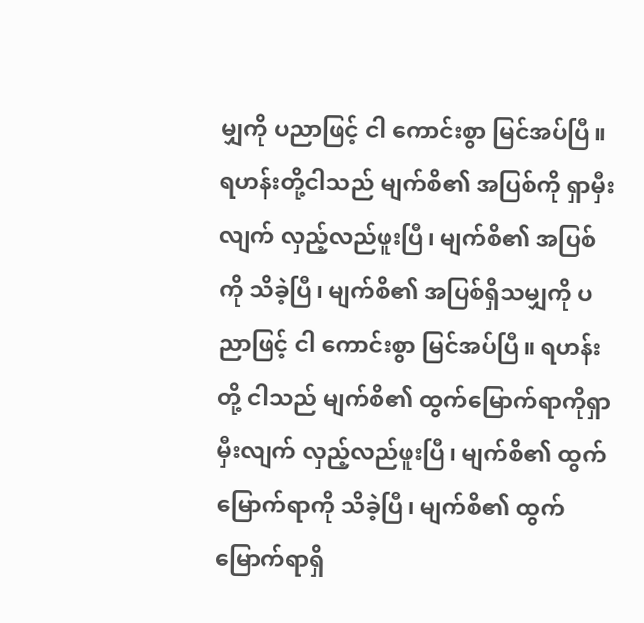မျှကို ပညာဖြင့် ငါ ကောင်းစွာ မြင်အပ်ပြီ။ ရဟန်းတို့ငါသည် မျက်စိ၏ အပြစ်ကို ရှာမှီးလျက် လှည့်လည်ဖူးပြီ၊ မျက်စိ၏ အပြစ်ကို သိခဲ့ပြီ၊ မျက်စိ၏ အပြစ်ရှိသမျှကို ပညာဖြင့် ငါ ကောင်းစွာ မြင်အပ်ပြီ။ ရဟန်းတို့ ငါသည် မျက်စိ၏ ထွက်မြောက်ရာကိုရှာမှီးလျက် လှည့်လည်ဖူးပြီ၊ မျက်စိ၏ ထွက်မြောက်ရာကို သိခဲ့ပြီ၊ မျက်စိ၏ ထွက်မြောက်ရာရှိ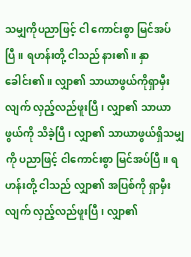သမျှကိုပညာဖြင့် ငါ ကောင်းစွာ မြင်အပ်ပြီ။ ရဟန်းတို့ ငါသည် နား၏။ နှာခေါင်း၏။ လျှာ၏ သာယာဖွယ်ကိုရှာမှီးလျက် လှည့်လည်ဖူးပြီ၊ လျှာ၏ သာယာဖွယ်ကို သိခဲ့ပြီ၊ လျှာ၏ သာယာဖွယ်ရှိသမျှကို ပညာဖြင့် ငါကောင်းစွာ မြင်အပ်ပြီ။ ရဟန်းတို့ ငါသည် လျှာ၏ အပြစ်ကို ရှာမှီးလျက် လှည့်လည်ဖူးပြီ၊ လျှာ၏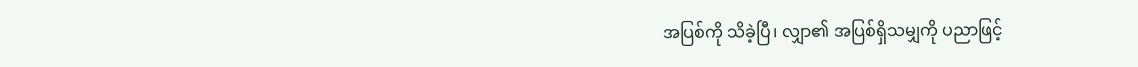အပြစ်ကို သိခဲ့ပြီ၊ လျှာ၏ အပြစ်ရှိသမျှကို ပညာဖြင့်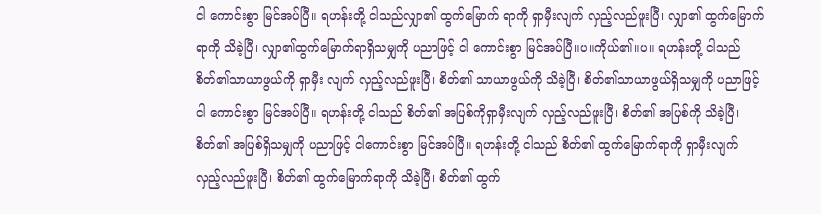ငါ ကောင်းစွာ မြင်အပ်ပြီ။ ရဟန်းတို့ ငါသည်လျှာ၏ ထွက်မြောက် ရာကို ရှာမှီးလျက် လှည့်လည်ဖူးပြီ၊ လျှာ၏ ထွက်မြောက်ရာကို သိခဲ့ပြီ၊ လျှာ၏ထွက်မြောက်ရာရှိသမျှကို ပညာဖြင့် ငါ ကောင်းစွာ မြင်အပ်ပြီ။ပ။ကိုယ်၏။ပ။ ရဟန်းတို့ ငါသည် စိတ်၏သာယာဖွယ်ကို ရှာမှီး လျက် လှည့်လည်ဖူးပြီ၊ စိတ်၏ သာယာဖွယ်ကို သိခဲ့ပြီ၊ စိတ်၏သာယာဖွယ်ရှိသမျှကို ပညာဖြင့် ငါ ကောင်းစွာ မြင်အပ်ပြီ။ ရဟန်းတို့ ငါသည် စိတ်၏ အပြစ်ကိုရှာမှီးလျက် လှည့်လည်ဖူးပြီ၊ စိတ်၏ အပြစ်ကို သိခဲ့ပြီ၊ စိတ်၏ အပြစ်ရှိသမျှကို ပညာဖြင့် ငါကောင်းစွာ မြင်အပ်ပြီ။ ရဟန်းတို့ ငါသည် စိတ်၏ ထွက်မြောက်ရာကို ရှာမှီးလျက် လှည့်လည်ဖူးပြီ၊ စိတ်၏ ထွက်မြောက်ရာကို သိခဲ့ပြီ၊ စိတ်၏ ထွက်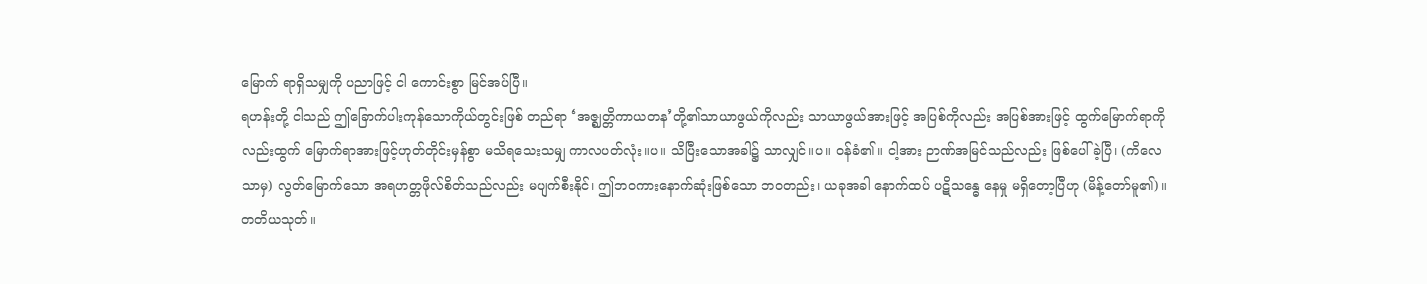မြောက် ရာရှိသမျှကို ပညာဖြင့် ငါ ကောင်းစွာ မြင်အပ်ပြီ။
ရဟန်းတို့ ငါသည် ဤခြောက်ပါးကုန်သောကိုယ်တွင်းဖြစ် တည်ရာ ‘အဇ္ဈတ္တိကာယတန’တို့၏သာယာဖွယ်ကိုလည်း သာယာဖွယ်အားဖြင့် အပြစ်ကိုလည်း အပြစ်အားဖြင့် ထွက်မြောက်ရာကိုလည်းထွက် မြောက်ရာအားဖြင့်ဟုတ်တိုင်းမှန်စွာ မသိရသေးသမျှ ကာလပတ်လုံး။ပ။ သိပြီးသောအခါ၌ သာလျှင်။ပ။ ဝန်ခံ၏။ ငါ့အား ဉာဏ်အမြင်သည်လည်း ဖြစ်ပေါ်ခဲ့ပြီ၊ (ကိလေသာမှ) လွတ်မြောက်သော အရဟတ္တဖိုလ်စိတ်သည်လည်း မပျက်စီးနိုင်၊ ဤဘဝကားနောက်ဆုံးဖြစ်သော ဘဝတည်း၊ ယခုအခါ နောက်ထပ် ပဋိသန္ဓေ နေမှု မရှိတော့ပြီဟု (မိန့်တော်မူ၏)။
တတိယသုတ်။